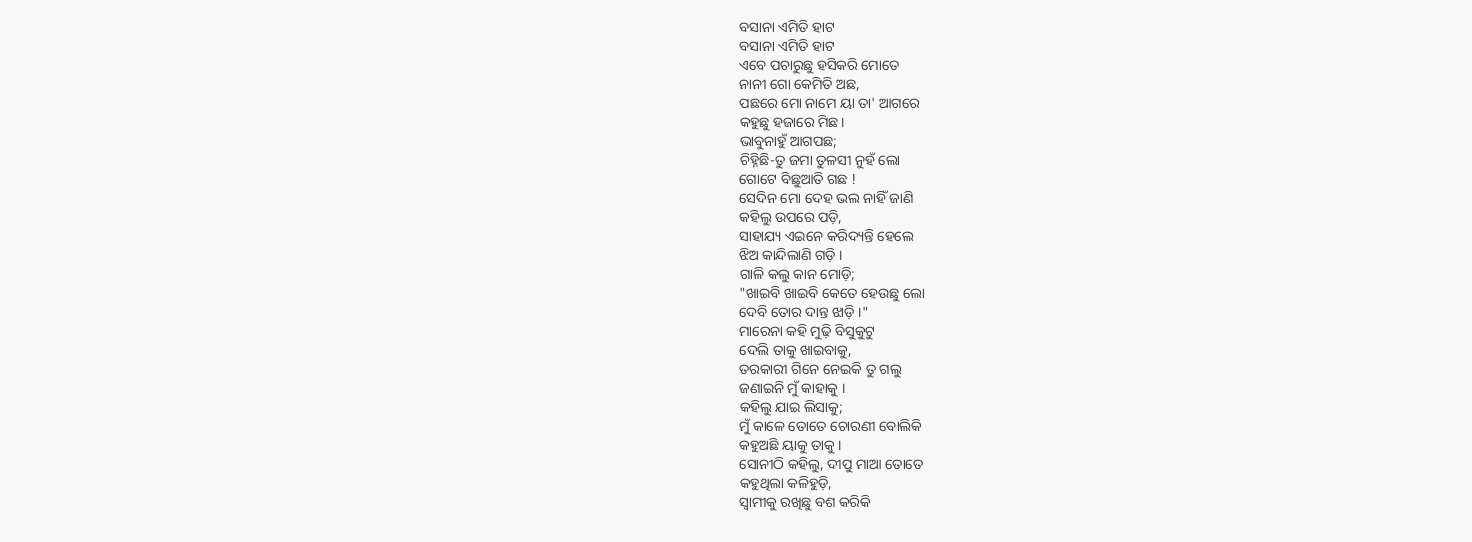ବସାନା ଏମିତି ହାଟ
ବସାନା ଏମିତି ହାଟ
ଏବେ ପଚାରୁଛୁ ହସିକରି ମୋତେ
ନାନୀ ଗୋ କେମିତି ଅଛ,
ପଛରେ ମୋ ନାମେ ୟା ତା' ଆଗରେ
କହୁଛୁ ହଜାରେ ମିଛ।
ଭାବୁନାହୁଁ ଆଗପଛ;
ଚିହ୍ନିଛି-ତୁ ଜମା ତୁଳସୀ ନୁହଁ ଲୋ
ଗୋଟେ ବିଛୁଆତି ଗଛ !
ସେଦିନ ମୋ ଦେହ ଭଲ ନାହିଁ ଜାଣି
କହିଲୁ ଉପରେ ପଡ଼ି,
ସାହାଯ୍ୟ ଏଇନେ କରିଦ୍ୟନ୍ତି ହେଲେ
ଝିଅ କାନ୍ଦିଲାଣି ଗଡ଼ି ।
ଗାଳି କଲୁ କାନ ମୋଡ଼ି;
"ଖାଇବି ଖାଇବି କେତେ ହେଉଛୁ ଲୋ
ଦେବି ତୋର ଦାନ୍ତ ଝାଡ଼ି ।"
ମାରେନା କହି ମୁଢ଼ି ବିସୁକୁଟୁ
ଦେଲି ତାକୁ ଖାଇବାକୁ,
ତରକାରୀ ଗିନେ ନେଇକି ତୁ ଗଲୁ
ଜଣାଇନି ମୁଁ କାହାକୁ ।
କହିଲୁ ଯାଇ ଲିସାକୁ;
ମୁଁ କାଳେ ତୋତେ ଚୋରଣୀ ବୋଲିକି
କହୁଅଛି ୟାକୁ ତାକୁ ।
ସୋନୀଠି କହିଲୁ, ଦୀପୁ ମାଆ ତୋତେ
କହୁଥିଲା କଳିହୁଡ଼ି,
ସ୍ୱାମୀକୁ ରଖିଛୁ ବଶ କରିକି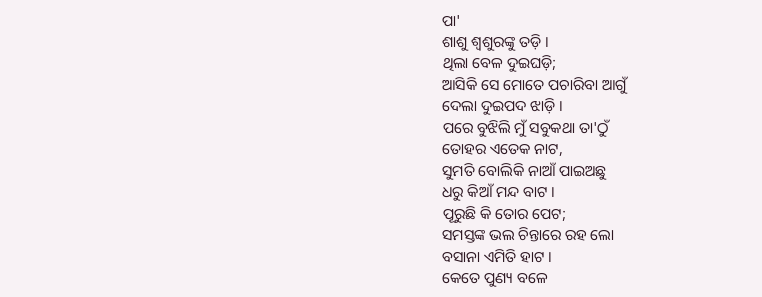ପା'
ଶାଶୁ ଶ୍ବଶୁରଙ୍କୁ ତଡ଼ି ।
ଥିଲା ବେଳ ଦୁଇଘଡ଼ି;
ଆସିକି ସେ ମୋତେ ପଚାରିବା ଆଗୁଁ
ଦେଲା ଦୁଇପଦ ଝାଡ଼ି ।
ପରେ ବୁଝିଲି ମୁଁ ସବୁକଥା ତା'ଠୁଁ
ତୋହର ଏତେକ ନାଟ,
ସୁମତି ବୋଲିକି ନାଆଁ ପାଇଅଛୁ
ଧରୁ କିଆଁ ମନ୍ଦ ବାଟ ।
ପୂରୁଛି କି ତୋର ପେଟ;
ସମସ୍ତଙ୍କ ଭଲ ଚିନ୍ତାରେ ରହ ଲୋ
ବସାନା ଏମିତି ହାଟ ।
କେତେ ପୁଣ୍ୟ ବଳେ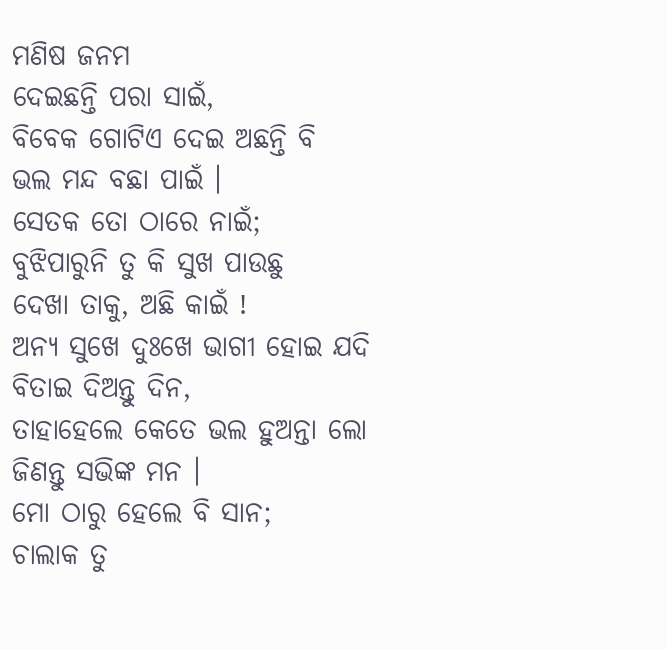ମଣିଷ ଜନମ
ଦେଇଛନ୍ତି ପରା ସାଇଁ,
ବିବେକ ଗୋଟିଏ ଦେଇ ଅଛନ୍ତି ବି
ଭଲ ମନ୍ଦ ବଛା ପାଇଁ ।
ସେତକ ତୋ ଠାରେ ନାଇଁ;
ବୁଝିପାରୁନି ତୁ କି ସୁଖ ପାଉଛୁ
ଦେଖା ତାକୁ, ଅଛି କାଇଁ !
ଅନ୍ୟ ସୁଖେ ଦୁଃଖେ ଭାଗୀ ହୋଇ ଯଦି
ବିତାଇ ଦିଅନ୍ତୁ ଦିନ,
ତାହାହେଲେ କେତେ ଭଲ ହୁଅନ୍ତା ଲୋ
ଜିଣନ୍ତୁ ସଭିଙ୍କ ମନ ।
ମୋ ଠାରୁ ହେଲେ ବି ସାନ;
ଚାଲାକ ତୁ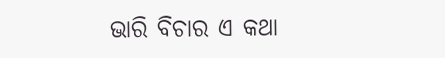ଭାରି ବିଚାର ଏ କଥା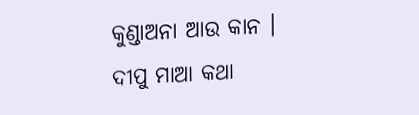କୁଣ୍ଡାଅନା ଆଉ କାନ ।
ଦୀପୁ ମାଆ କଥା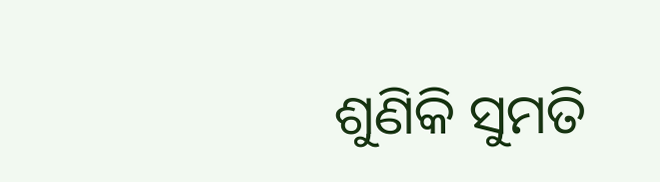ଶୁଣିକି ସୁମତି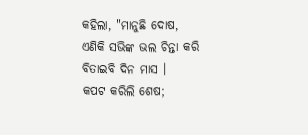କହିଲା, "ମାନୁଛି ଦୋଷ,
ଏଣିକି ସଭିଙ୍କ ଭଲ ଚିନ୍ତା କରି
ବିତାଇବି ଦିନ ମାସ ।
କପଟ କରିଲି ଶେଷ;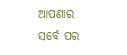ଆପଣାର ସର୍ବେ ପର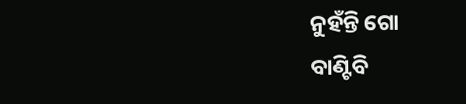ନୁହଁନ୍ତି ଗୋ
ବାଣ୍ଟିବି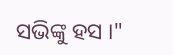ସଭିଙ୍କୁ ହସ ।"